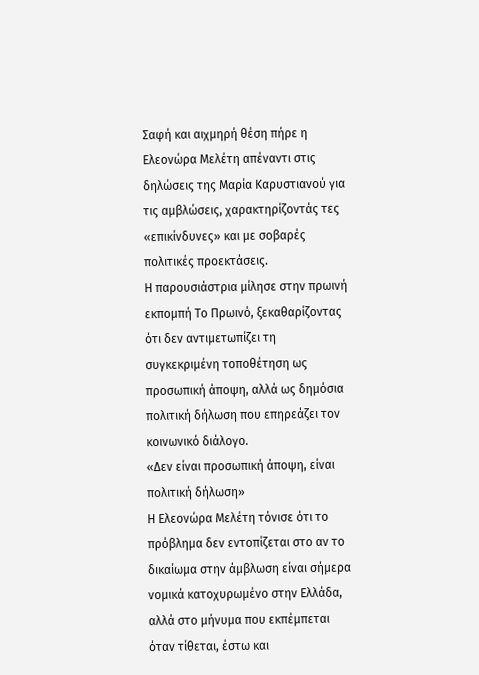Σαφή και αιχμηρή θέση πήρε η Ελεονώρα Μελέτη απέναντι στις δηλώσεις της Μαρία Καρυστιανού για τις αμβλώσεις, χαρακτηρίζοντάς τες «επικίνδυνες» και με σοβαρές πολιτικές προεκτάσεις.
Η παρουσιάστρια μίλησε στην πρωινή εκπομπή Το Πρωινό, ξεκαθαρίζοντας ότι δεν αντιμετωπίζει τη συγκεκριμένη τοποθέτηση ως προσωπική άποψη, αλλά ως δημόσια πολιτική δήλωση που επηρεάζει τον κοινωνικό διάλογο.
«Δεν είναι προσωπική άποψη, είναι πολιτική δήλωση»
Η Ελεονώρα Μελέτη τόνισε ότι το πρόβλημα δεν εντοπίζεται στο αν το δικαίωμα στην άμβλωση είναι σήμερα νομικά κατοχυρωμένο στην Ελλάδα, αλλά στο μήνυμα που εκπέμπεται όταν τίθεται, έστω και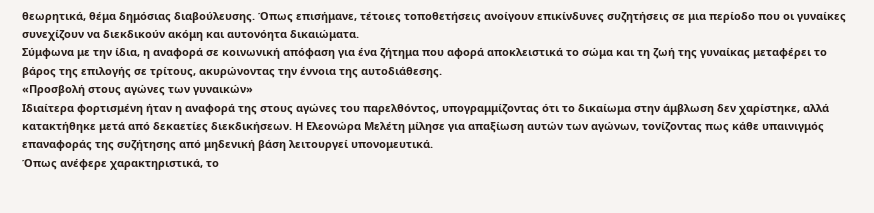θεωρητικά, θέμα δημόσιας διαβούλευσης. Όπως επισήμανε, τέτοιες τοποθετήσεις ανοίγουν επικίνδυνες συζητήσεις σε μια περίοδο που οι γυναίκες συνεχίζουν να διεκδικούν ακόμη και αυτονόητα δικαιώματα.
Σύμφωνα με την ίδια, η αναφορά σε κοινωνική απόφαση για ένα ζήτημα που αφορά αποκλειστικά το σώμα και τη ζωή της γυναίκας μεταφέρει το βάρος της επιλογής σε τρίτους, ακυρώνοντας την έννοια της αυτοδιάθεσης.
«Προσβολή στους αγώνες των γυναικών»
Ιδιαίτερα φορτισμένη ήταν η αναφορά της στους αγώνες του παρελθόντος, υπογραμμίζοντας ότι το δικαίωμα στην άμβλωση δεν χαρίστηκε, αλλά κατακτήθηκε μετά από δεκαετίες διεκδικήσεων. Η Ελεονώρα Μελέτη μίλησε για απαξίωση αυτών των αγώνων, τονίζοντας πως κάθε υπαινιγμός επαναφοράς της συζήτησης από μηδενική βάση λειτουργεί υπονομευτικά.
Όπως ανέφερε χαρακτηριστικά, το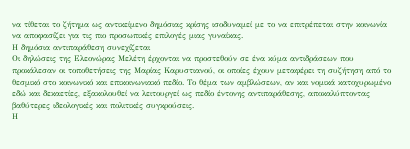να τίθεται το ζήτημα ως αντικείμενο δημόσιας κρίσης ισοδυναμεί με το να επιτρέπεται στην κοινωνία να αποφασίζει για τις πιο προσωπικές επιλογές μιας γυναίκας.
Η δημόσια αντιπαράθεση συνεχίζεται
Οι δηλώσεις της Ελεονώρας Μελέτη έρχονται να προστεθούν σε ένα κύμα αντιδράσεων που προκάλεσαν οι τοποθετήσεις της Μαρίας Καρυστιανού, οι οποίες έχουν μεταφέρει τη συζήτηση από το θεσμικό στο κοινωνικό και επικοινωνιακό πεδίο. Το θέμα των αμβλώσεων, αν και νομικά κατοχυρωμένο εδώ και δεκαετίες, εξακολουθεί να λειτουργεί ως πεδίο έντονης αντιπαράθεσης, αποκαλύπτοντας βαθύτερες ιδεολογικές και πολιτικές συγκρούσεις.
Η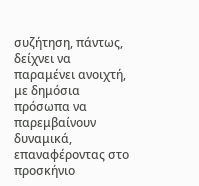συζήτηση, πάντως, δείχνει να παραμένει ανοιχτή, με δημόσια πρόσωπα να παρεμβαίνουν δυναμικά, επαναφέροντας στο προσκήνιο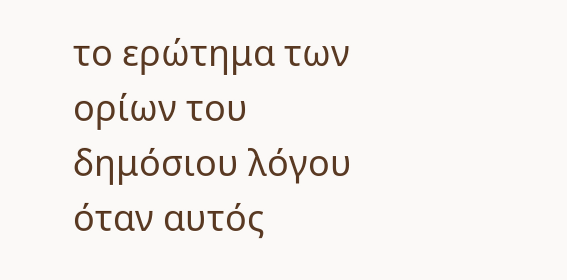το ερώτημα των ορίων του δημόσιου λόγου όταν αυτός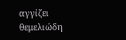αγγίζει θεμελιώδη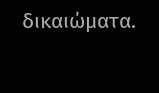δικαιώματα.